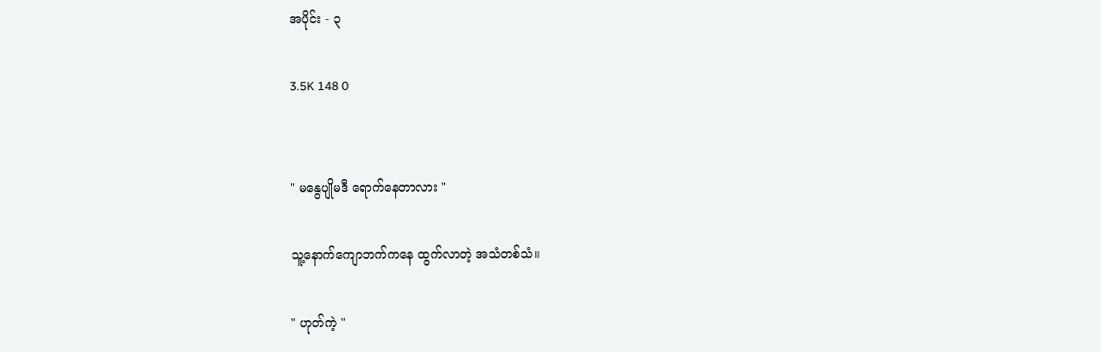အပိုင်း - ၃

3.5K 148 0


" မနွေပျိုမဒီ ရောက်နေတာလား "

သူ့နောက်ကျောဘက်ကနေ ထွက်လာတဲ့ အသံတစ်သံ။

" ဟုတ်ကဲ့ "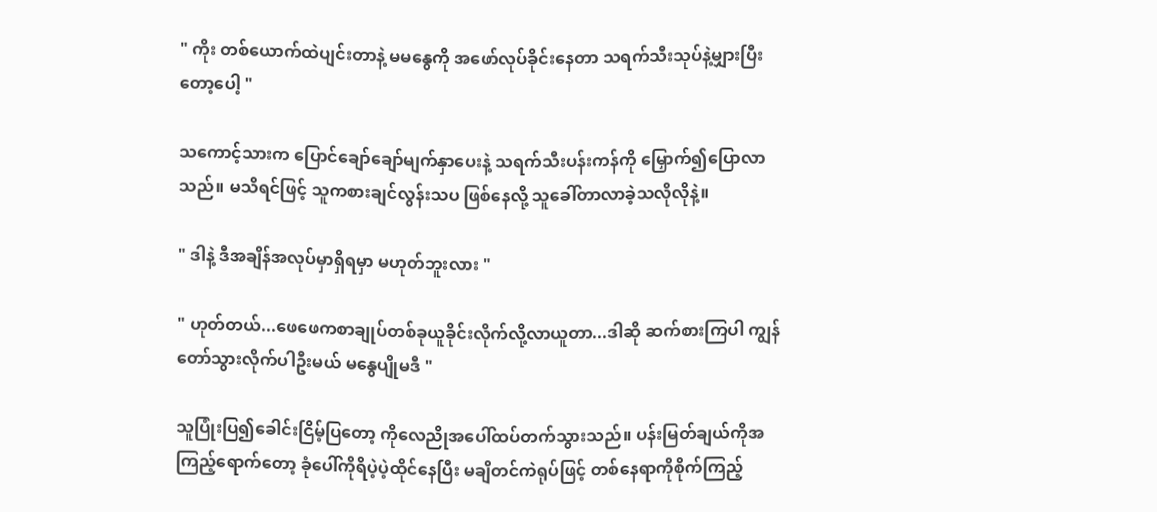" ကိုး တစ်ယောက်ထဲပျင်းတာနဲ့ မမနွေကို အဖော်လုပ်ခိုင်းနေတာ သရက်သီးသုပ်နဲ့မျှားပြီးတော့ပေါ့ "

သကောင့်သားက ပြောင်ချော်ချော်မျက်နှာပေးနဲ့ သရက်သီးပန်းကန်ကို မြှောက်၍ပြောလာသည်။ မသိရင်ဖြင့် သူကစားချင်လွန်းသပ ဖြစ်နေလို့ သူခေါ်တာလာခဲ့သလိုလိုနဲ့။

" ဒါနဲ့ ဒီအချိန်အလုပ်မှာရှိရမှာ မဟုတ်ဘူးလား "

" ဟုတ်တယ်...ဖေဖေကစာချုပ်တစ်ခုယူခိုင်းလိုက်လို့လာယူတာ...ဒါဆို ဆက်စားကြပါ ကျွန်တော်သွားလိုက်ပါဦးမယ် မနွေပျိုမဒီ "

သူပြုံးပြ၍ခေါင်းငြိမ့်ပြတော့ ကိုလေညိုအပေါ်ထပ်တက်သွားသည်။ ပန်းမြတ်ချယ်ကိုအကြည့်ရောက်တော့ ခုံပေါ်ကိုရိပဲ့ပဲ့ထိုင်နေပြီး မချိတင်ကဲရုပ်ဖြင့် တစ်နေရာကိုစိုက်ကြည့်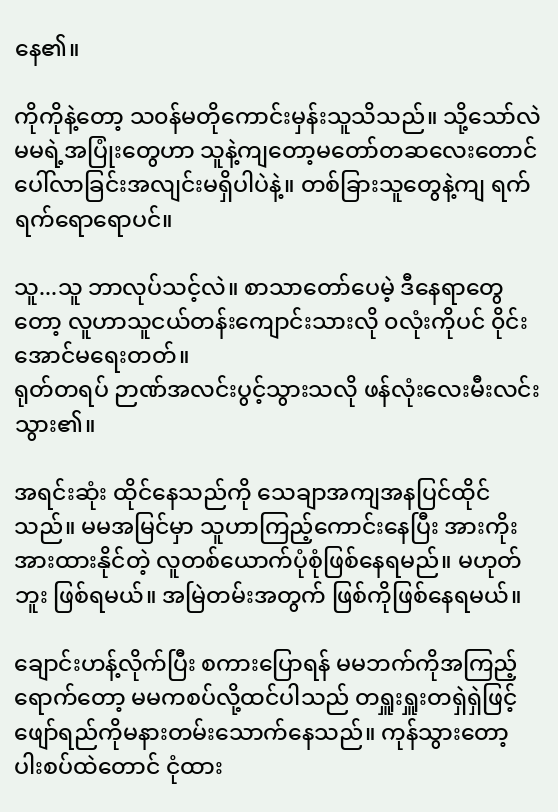နေ၏။

ကိုကိုနဲ့တော့ သ၀န်မတိုကောင်းမှန်းသူသိသည်။ သို့သော်လဲ မမရဲ့အပြုံးတွေဟာ သူနဲ့ကျတော့မတော်တဆလေးတောင် ပေါ်လာခြင်းအလျင်းမရှိပါပဲနဲ့။ တစ်ခြားသူတွေနဲ့ကျ ရက်ရက်ရောရောပင်။

သူ...သူ ဘာလုပ်သင့်လဲ။ စာသာတော်ပေမဲ့ ဒီနေရာတွေတော့ လူဟာသူငယ်တန်းကျောင်းသားလို ၀လုံးကိုပင် ၀ိုင်းအောင်မရေးတတ်။
ရုတ်တရပ် ဉာဏ်အလင်းပွင့်သွားသလို ဖန်လုံးလေးမီးလင်းသွား၏။

အရင်းဆုံး ထိုင်နေသည်ကို သေချာအကျအနပြင်ထိုင်သည်။ မမအမြင်မှာ သူဟာကြည့်ကောင်းနေပြီး အားကိုးအားထားနိုင်တဲ့ လူတစ်ယောက်ပုံစုံဖြစ်နေရမည်။ မဟုတ်ဘူး ဖြစ်ရမယ်။ အမြဲတမ်းအတွက် ဖြစ်ကိုဖြစ်နေရမယ်။

ချောင်းဟန့်လိုက်ပြီး စကားပြောရန် မမဘက်ကိုအကြည့်ရောက်တော့ မမကစပ်လို့ထင်ပါသည် တရှူးရှူးတရှဲရှဲဖြင့် ဖျော်ရည်ကိုမနားတမ်းသောက်နေသည်။ ကုန်သွားတော့ ပါးစပ်ထဲတောင် ငုံထား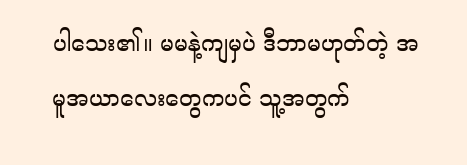ပါသေး၏။ မမနဲ့ကျမှပဲ ဒီဘာမဟုတ်တဲ့ အမူအယာလေးတွေကပင် သူ့အတွက်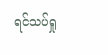ရင်သပ်ရှု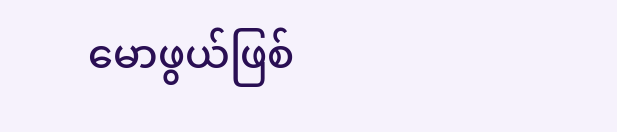မောဖွယ်ဖြစ်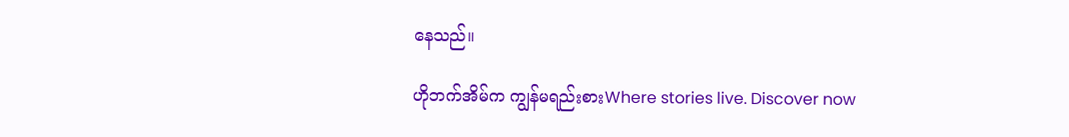နေသည်။

ဟိုဘက်အိမ်က ကျွန်မရည်းစားWhere stories live. Discover now